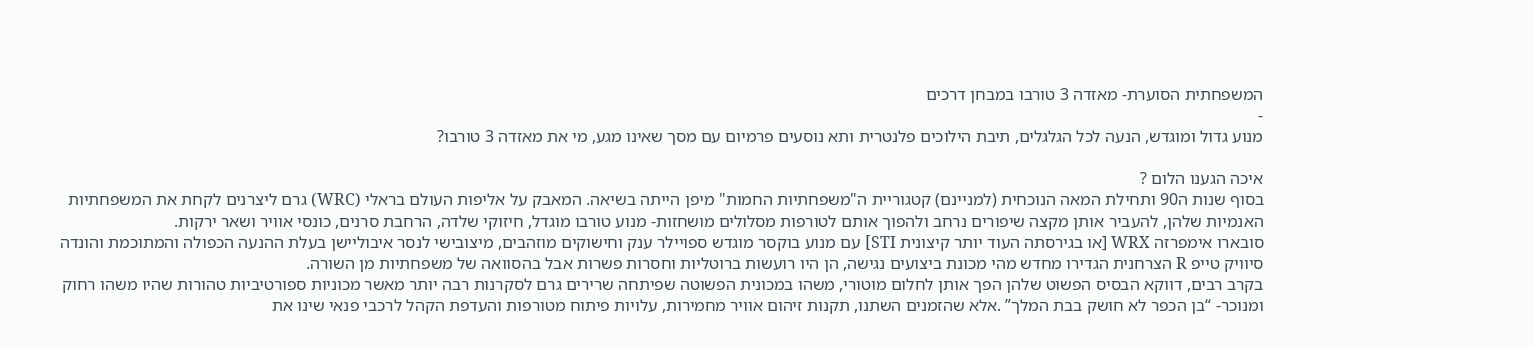המשפחתית הסוערת- מאזדה 3 טורבו במבחן דרכים
-
מנוע גדול ומוגדש, הנעה לכל הגלגלים, תיבת הילוכים פלנטרית ותא נוסעים פרמיום עם מסך שאינו מגע, מי את מאזדה 3 טורבו?

איכה הגענו הלום ?
בסוף שנות ה90 ותחילת המאה הנוכחית (למניינם) קטגוריית ה"משפחתיות החמות" מיפן הייתה בשיאה. המאבק על אליפות העולם בראלי (WRC) גרם ליצרנים לקחת את המשפחתיות האנמיות שלהן, להעביר אותן מקצה שיפורים נרחב ולהפוך אותם לטורפות מסלולים מושחזות- מנוע טורבו מוגדל, חיזוקי שלדה, הרחבת סרנים, כונסי אוויר ושאר ירקות.
סובארו אימפרזה WRX [או בגירסתה העוד יותר קיצונית STI] עם מנוע בוקסר מוגדש ספויילר ענק וחישוקים מוזהבים, מיצובישי לנסר איבוליישן בעלת ההנעה הכפולה והמתוכמת והונדה סיוויק טייפ R הצרחנית הגדירו מחדש מהי מכונת ביצועים נגישה, הן היו רועשות ברוטליות וחסרות פשרות אבל בהסוואה של משפחתיות מן השורה.
בקרב רבים, דווקא הבסיס הפשוט שלהן הפך אותן לחלום מוטורי, משהו במכונית הפשוטה שפיתחה שרירים גרם לסקרנות רבה יותר מאשר מכוניות ספורטיביות טהורות שהיו משהו רחוק ומנוכר- “בן הכפר לא חושק בבת המלך” .אלא שהזמנים השתנו, תקנות זיהום אוויר מחמירות, עלויות פיתוח מטורפות והעדפת הקהל לרכבי פנאי שינו את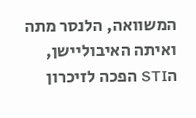המשוואה, הלנסר מתה ואיתה האיבוליישן, הSTI הפכה לזיכרון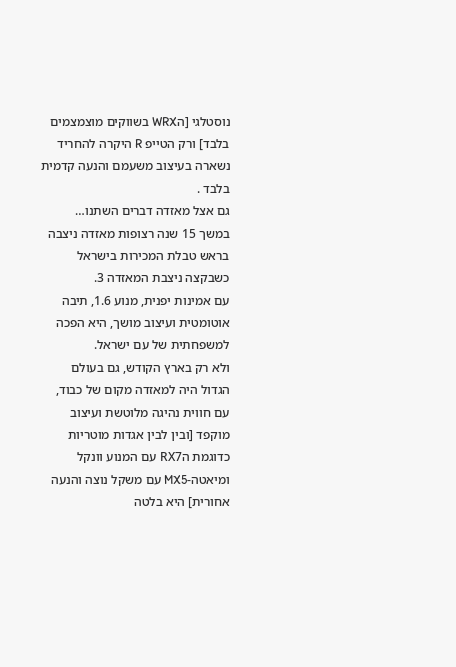נוסטלגי [הWRX בשווקים מוצמצמים בלבד] ורק הטייפ R היקרה להחריד נשארה בעיצוב משעמם והנעה קדמית בלבד .
גם אצל מאזדה דברים השתנו…
במשך 15 שנה רצופות מאזדה ניצבה בראש טבלת המכירות בישראל כשבקצה ניצבת המאזדה 3.
עם אמינות יפנית, מנוע 1.6, תיבה אוטומטית ועיצוב מושך, היא הפכה למשפחתית של עם ישראל.
ולא רק בארץ הקודש, גם בעולם הגדול היה למאזדה מקום של כבוד, עם חווית נהיגה מלוטשת ועיצוב מוקפד [ובין לבין אגדות מוטריות כדוגמת הRX7 עם המנוע וונקל ומיאטה-MX5 עם משקל נוצה והנעה אחורית] היא בלטה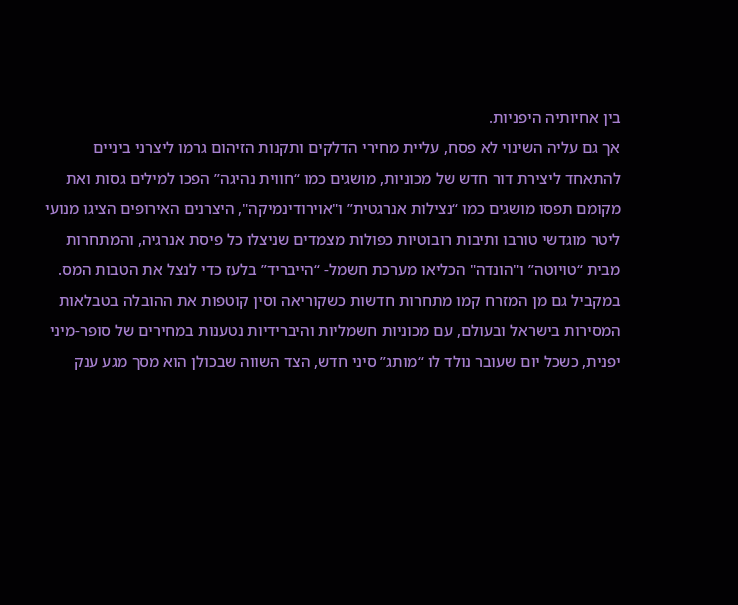בין אחיותיה היפניות.
אך גם עליה השינוי לא פסח, עליית מחירי הדלקים ותקנות הזיהום גרמו ליצרני ביניים להתאחד ליצירת דור חדש של מכוניות, מושגים כמו “חווית נהיגה” הפכו למילים גסות ואת מקומם תפסו מושגים כמו “נצילות אנרגטית” ו"אוירודינמיקה", היצרנים האירופים הציגו מנועי ליטר מוגדשי טורבו ותיבות רובוטיות כפולות מצמדים שניצלו כל פיסת אנרגיה, והמתחרות מבית “טויוטה” ו"הונדה" הכליאו מערכת חשמל- “הייבריד” בלעז כדי לנצל את הטבות המס.
במקביל גם מן המזרח קמו מתחרות חדשות כשקוריאה וסין קוטפות את ההובלה בטבלאות המסירות בישראל ובעולם, עם מכוניות חשמליות והיברידיות נטענות במחירים של סופר-מיני יפנית, כשכל יום שעובר נולד לו “מותג” סיני חדש, הצד השווה שבכולן הוא מסך מגע ענק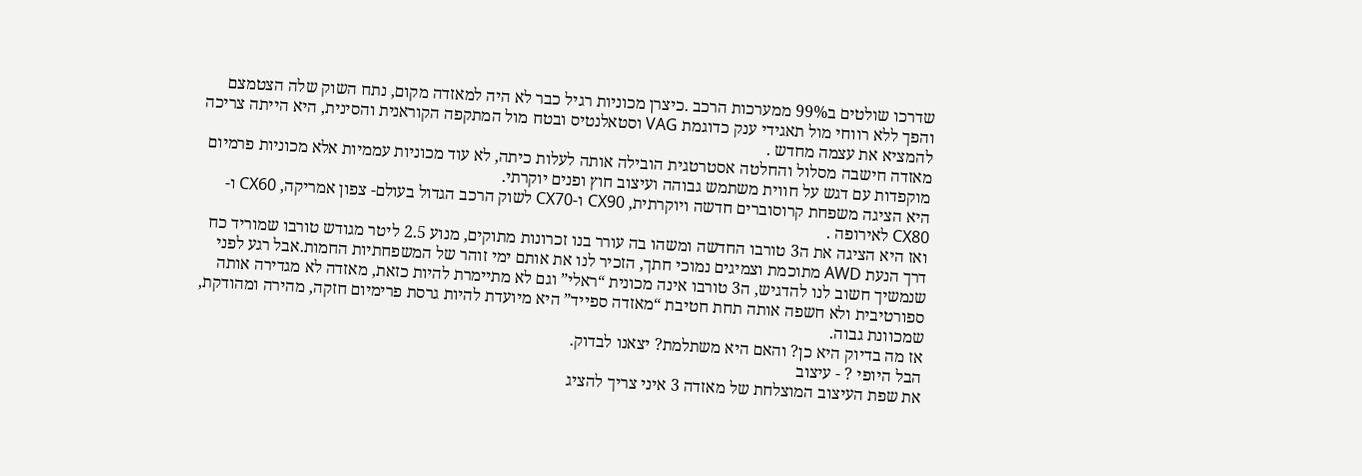שדרכו שולטים ב99% ממערכות הרכב .כיצרן מכוניות רגיל כבר לא היה למאזדה מקום, נתח השוק שלה הצטמצם והפך ללא רווחי מול תאגידי ענק כדוגמת VAG וסטאלנטיס ובטח מול המתקפה הקוראנית והסינית, היא הייתה צריכה להמציא את עצמה מחדש .
מאזדה חישבה מסלול והחלטה אסטרטגית הובילה אותה לעלות כיתה, לא עוד מכוניות עממיות אלא מכוניות פרמיום מוקפדות עם דגש על חווית משתמש גבוהה ועיצוב חוץ ופנים יוקרתי.
היא הציגה משפחת קרוסוברים חדשה ויוקרתית, CX90 ו-CX70 לשוק הרכב הגדול בעולם- צפון אמריקה, CX60 ו-CX80 לאירופה .
ואז היא הציגה את ה3 טורבו החדשה ומשהו בה עורר בנו זכרונות מתוקים, מנוע 2.5 ליטר מגודש טורבו שמוריד כח דרך הנעת AWD מתוכמת וצמיגים נמוכי חתך, הזכיר לנו את אותם ימי זוהר של המשפחתיות החמות.אבל רגע לפני שנמשיך חשוב לנו להדגיש, ה3 טורבו אינה מכונית “ראלי” וגם לא מתיימרת להיות כזאת, מאזדה לא מגדירה אותה ספורטיבית ולא חשפה אותה תחת חטיבת “מאזדה ספייד” היא מיועדת להיות גרסת פרימיום חזקה, מהירה ומהודקת, שמכוונת גבוה.
אז מה בדיוק היא כן? והאם היא משתלמת? יצאנו לבדוק.
הבל היופי ? - עיצוב
את שפת העיצוב המוצלחת של מאזדה 3 איני צריך להציג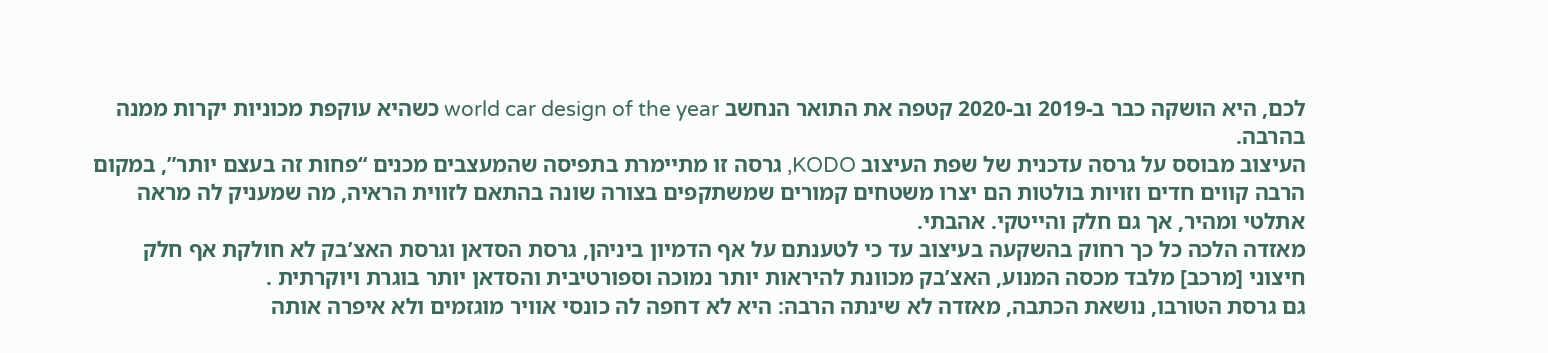לכם, היא הושקה כבר ב-2019 וב-2020 קטפה את התואר הנחשב world car design of the year כשהיא עוקפת מכוניות יקרות ממנה בהרבה.
העיצוב מבוסס על גרסה עדכנית של שפת העיצוב KODO, גרסה זו מתיימרת בתפיסה שהמעצבים מכנים “פחות זה בעצם יותר”, במקום הרבה קווים חדים וזויות בולטות הם יצרו משטחים קמורים שמשתקפים בצורה שונה בהתאם לזווית הראיה, מה שמעניק לה מראה אתלטי ומהיר, אך גם חלק והייטקי. אהבתי.
מאזדה הלכה כל כך רחוק בהשקעה בעיצוב עד כי לטענתם על אף הדמיון ביניהן, גרסת הסדאן וגרסת האצ’בק לא חולקת אף חלק חיצוני [מרכב] מלבד מכסה המנוע, האצ’בק מכוונת להיראות יותר נמוכה וספורטיבית והסדאן יותר בוגרת ויוקרתית .
גם גרסת הטורבו, נושאת הכתבה, מאזדה לא שינתה הרבה: היא לא דחפה לה כונסי אוויר מוגזמים ולא איפרה אותה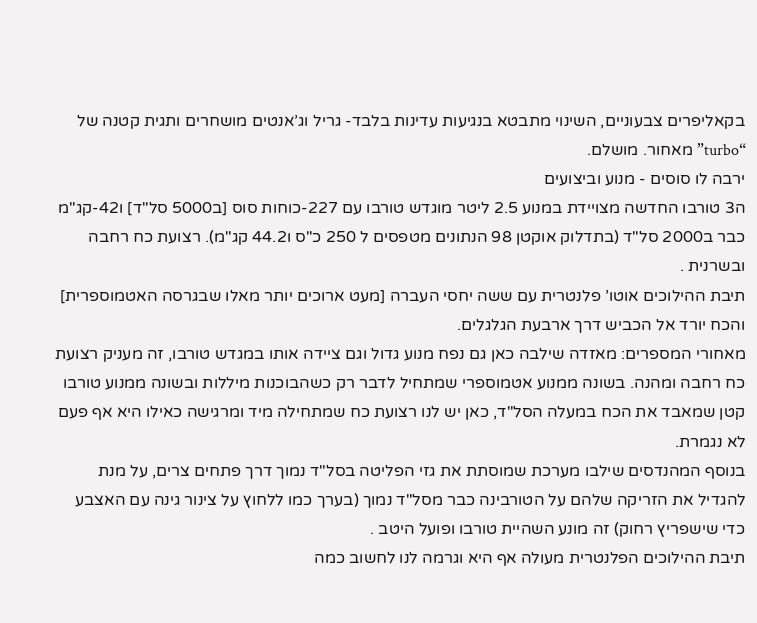בקאליפרים צבעוניים, השינוי מתבטא בנגיעות עדינות בלבד- גריל וג’אנטים מושחרים ותגית קטנה של “turbo” מאחור. מושלם.
ירבה לו סוסים - מנוע וביצועים
ה3 טורבו החדשה מצויידת במנוע 2.5 ליטר מוגדש טורבו עם 227-כוחות סוס [ב5000 סל"ד] ו42-קג"מ כבר ב2000 סל"ד (בתדלוק אוקטן 98 הנתונים מטפסים ל 250 כ"ס ו44.2 קג"מ). רצועת כח רחבה ובשרנית .
תיבת ההילוכים אוטו’ פלנטרית עם ששה יחסי העברה [מעט ארוכים יותר מאלו שבגרסה האטמוספרית] והכח יורד אל הכביש דרך ארבעת הגלגלים.
מאחורי המספרים: מאזדה שילבה כאן גם נפח מנוע גדול וגם ציידה אותו במגדש טורבו, זה מעניק רצועת כח רחבה ומהנה. בשונה ממנוע אטמוספרי שמתחיל לדבר רק כשהבוכנות מיללות ובשונה ממנוע טורבו קטן שמאבד את הכח במעלה הסל"ד, כאן יש לנו רצועת כח שמתחילה מיד ומרגישה כאילו היא אף פעם לא נגמרת.
בנוסף המהנדסים שילבו מערכת שמוסתת את גזי הפליטה בסל"ד נמוך דרך פתחים צרים, על מנת להגדיל את הזריקה שלהם על הטורבינה כבר מסל"ד נמוך (בערך כמו ללחוץ על צינור גינה עם האצבע כדי שישפריץ רחוק) זה מונע השהיית טורבו ופועל היטב .
תיבת ההילוכים הפלנטרית מעולה אף היא וגרמה לנו לחשוב כמה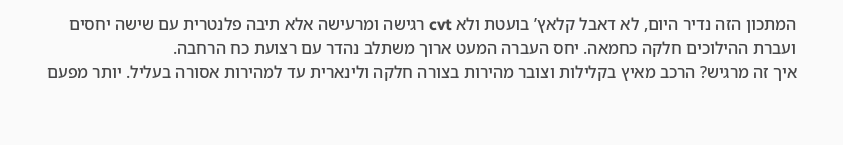המתכון הזה נדיר היום, לא דאבל קלאץ’ בועטת ולא cvt רגישה ומרעישה אלא תיבה פלנטרית עם שישה יחסים ועברת ההילוכים חלקה כחמאה. יחס העברה המעט ארוך משתלב נהדר עם רצועת כח הרחבה.
איך זה מרגיש? הרכב מאיץ בקלילות וצובר מהירות בצורה חלקה ולינארית עד למהירות אסורה בעליל. יותר מפעם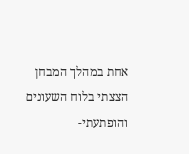אחת במהלך המבחן הצצתי בלוח השעונים והופתעתי-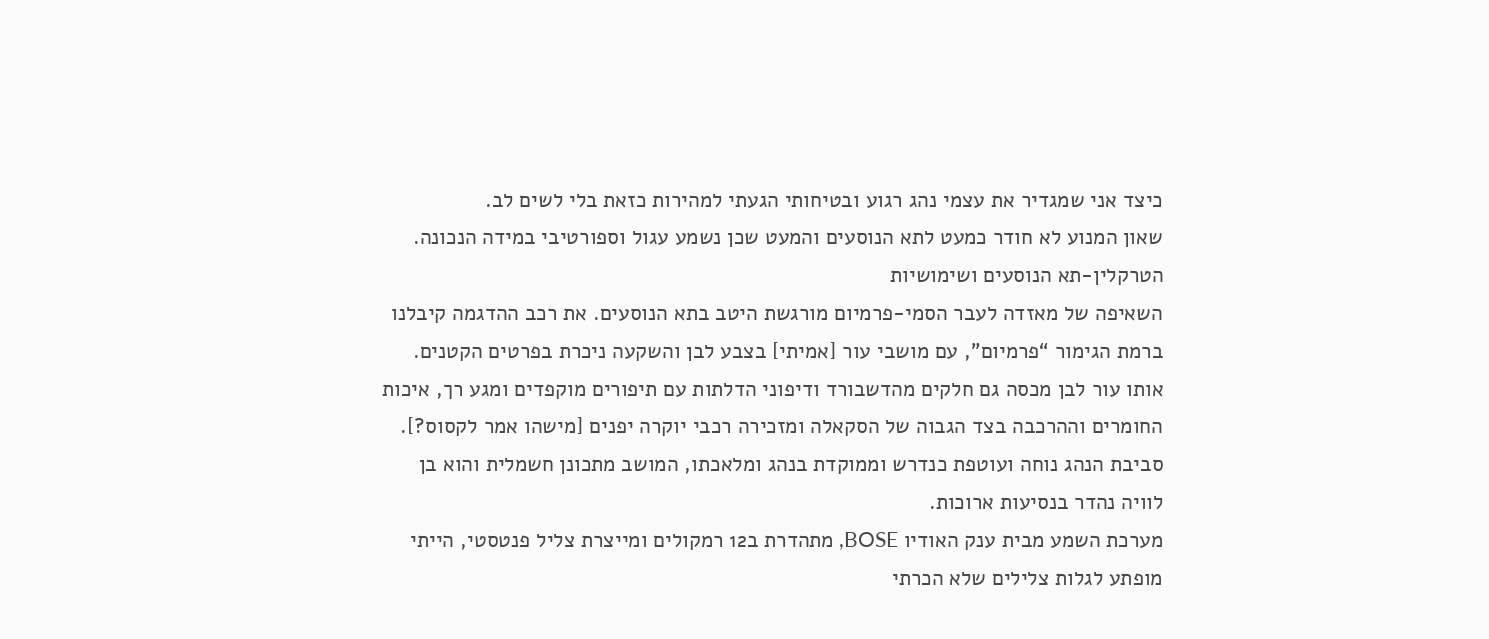כיצד אני שמגדיר את עצמי נהג רגוע ובטיחותי הגעתי למהירות כזאת בלי לשים לב.
שאון המנוע לא חודר כמעט לתא הנוסעים והמעט שכן נשמע עגול וספורטיבי במידה הנכונה.
הטרקלין-תא הנוסעים ושימושיות
השאיפה של מאזדה לעבר הסמי-פרמיום מורגשת היטב בתא הנוסעים. את רכב ההדגמה קיבלנו ברמת הגימור “פרמיום”, עם מושבי עור [אמיתי] בצבע לבן והשקעה ניכרת בפרטים הקטנים. אותו עור לבן מכסה גם חלקים מהדשבורד ודיפוני הדלתות עם תיפורים מוקפדים ומגע רך, איכות החומרים וההרכבה בצד הגבוה של הסקאלה ומזכירה רכבי יוקרה יפנים [מישהו אמר לקסוס?].
סביבת הנהג נוחה ועוטפת כנדרש וממוקדת בנהג ומלאכתו, המושב מתכונן חשמלית והוא בן לוויה נהדר בנסיעות ארוכות.
מערכת השמע מבית ענק האודיו BOSE, מתהדרת ב12 רמקולים ומייצרת צליל פנטסטי, הייתי מופתע לגלות צלילים שלא הכרתי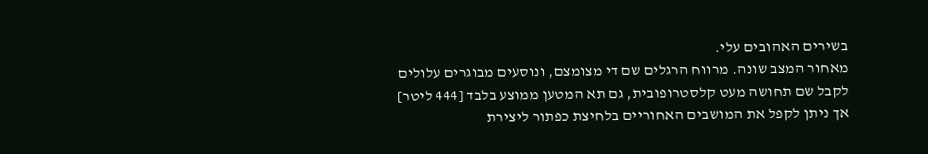בשירים האהובים עלי.
מאחור המצב שונה. מרווח הרגלים שם די מצומצם, ונוסעים מבוגרים עלולים לקבל שם תחושה מעט קלסטרופובית, גם תא המטען ממוצע בלבד [444 ליטר] אך ניתן לקפל את המושבים האחוריים בלחיצת כפתור ליצירת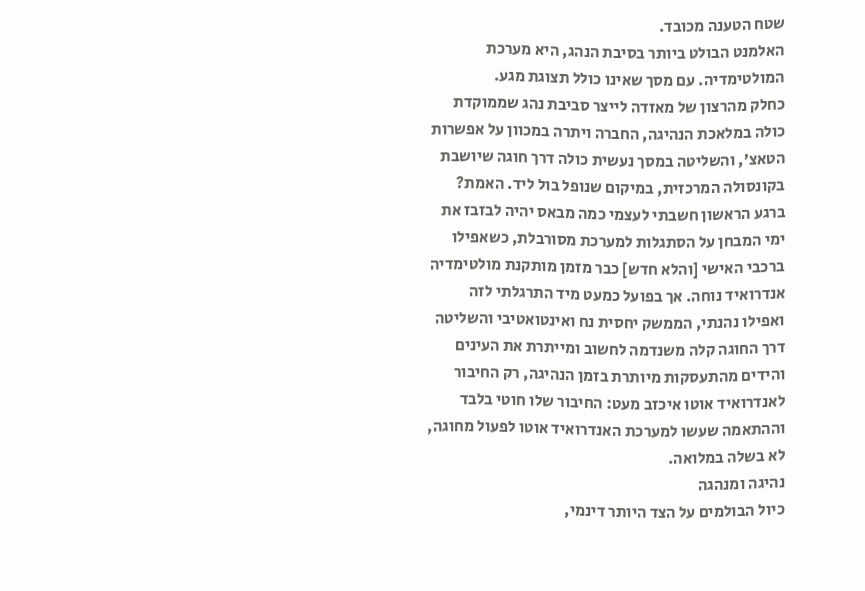שטח הטענה מכובד.
האלמנט הבולט ביותר בסיבת הנהג, היא מערכת המולטימדיה. עם מסך שאינו כולל תצוגת מגע.
כחלק מהרצון של מאזדה לייצר סביבת נהג שממוקדת כולה במלאכת הנהיגה, החברה ויתרה במכוון על אפשרות הטאצ’, והשליטה במסך נעשית כולה דרך חוגה שיושבת בקונסולה המרכזית, במיקום שנופל בול ליד. האמת? ברגע הראשון חשבתי לעצמי כמה מבאס יהיה לבזבז את ימי המבחן על הסתגלות למערכת מסורבלת, כשאפילו ברכבי האישי [והלא חדש] כבר מזמן מותקנת מולטימדיה אנדרואיד נוחה. אך בפועל כמעט מיד התרגלתי לזה ואפילו נהנתי, הממשק יחסית נח ואינטואטיבי והשליטה דרך החוגה קלה משנדמה לחשוב ומייתרת את העינים והידים מהתעסקות מיותרת בזמן הנהיגה, רק החיבור לאנדרואיד אוטו איכזב מעט: החיבור שלו חוטי בלבד וההתאמה שעשו למערכת האנדרואיד אוטו לפעול מחוגה, לא בשלה במלואה.
נהיגה ומנהגה
כיול הבולמים על הצד היותר דינמי,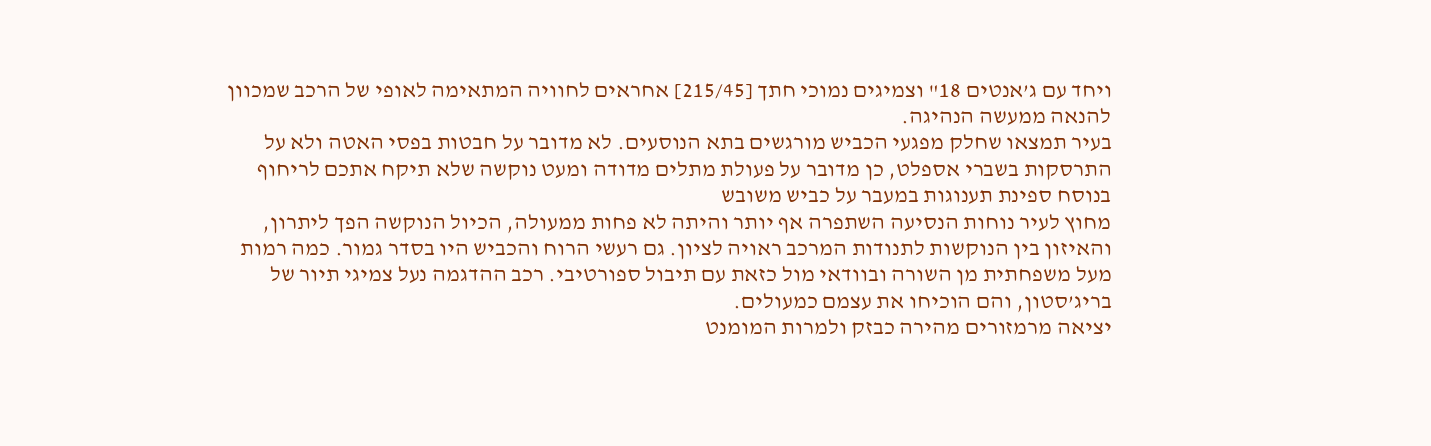ויחד עם ג’אנטים 18" וצמיגים נמוכי חתך [215/45] אחראים לחוויה המתאימה לאופי של הרכב שמכוון להנאה ממעשה הנהיגה.
בעיר תמצאו שחלק מפגעי הכביש מורגשים בתא הנוסעים. לא מדובר על חבטות בפסי האטה ולא על התרסקות בשברי אספלט, כן מדובר על פעולת מתלים מדודה ומעט נוקשה שלא תיקח אתכם לריחוף בנוסח ספינת תענוגות במעבר על כביש משובש
מחוץ לעיר נוחות הנסיעה השתפרה אף יותר והיתה לא פחות ממעולה, הכיול הנוקשה הפך ליתרון, והאיזון בין הנוקשות לתנודות המרכב ראויה לציון. גם רעשי הרוח והכביש היו בסדר גמור. כמה רמות מעל משפחתית מן השורה ובוודאי מול כזאת עם תיבול ספורטיבי. רכב ההדגמה נעל צמיגי תיור של בריג’סטון, והם הוכיחו את עצמם כמעולים.
יציאה מרמזורים מהירה כבזק ולמרות המומנט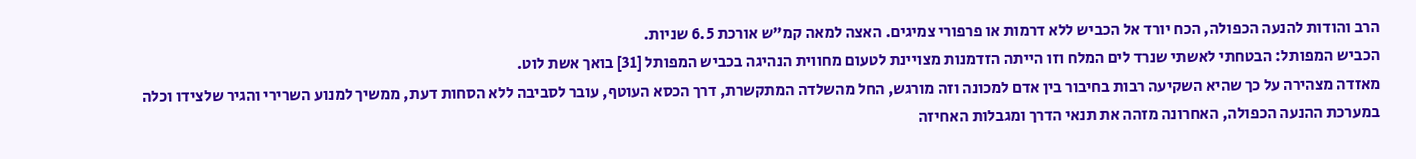הרב והודות להנעה הכפולה, הכח יורד אל הכביש ללא דרמות או פרפורי צמיגים. האצה למאה קמ"ש אורכת 6.5 שניות.
הכביש המפותל: הבטחתי לאשתי שנרד לים המלח וזו הייתה הזדמנות מצויינת לטעום מחווית הנהיגה בכביש המפותל [31] בואך אשת לוט.
מאזדה מצהירה על כך שהיא השקיעה רבות בחיבור בין אדם למכונה וזה מורגש, החל מהשלדה המתקשרת, דרך הכסא העוטף, עובר לסביבה ללא הסחות דעת, ממשיך למנוע השרירי והגיר שלצידו וכלה במערכת ההנעה הכפולה, האחרונה מזהה את תנאי הדרך ומגבלות האחיזה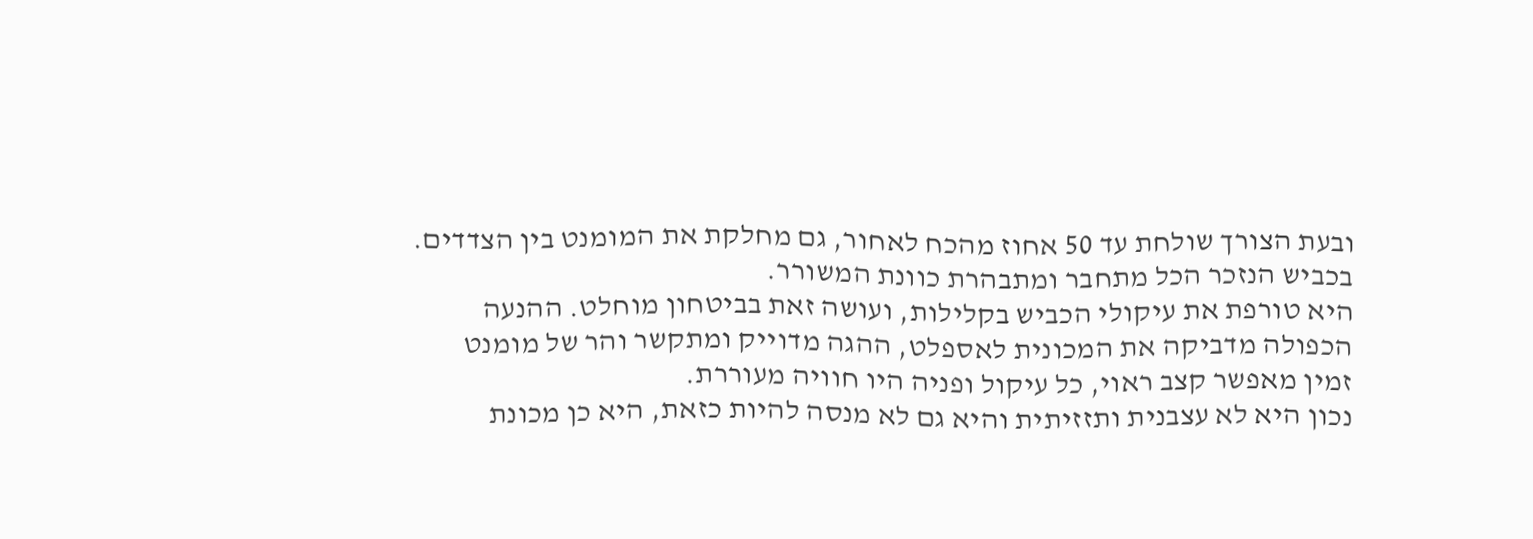ובעת הצורך שולחת עד 50 אחוז מהכח לאחור, גם מחלקת את המומנט בין הצדדים.
בכביש הנזכר הכל מתחבר ומתבהרת כוונת המשורר.
היא טורפת את עיקולי הכביש בקלילות, ועושה זאת בביטחון מוחלט. ההנעה הכפולה מדביקה את המכונית לאספלט, ההגה מדוייק ומתקשר והר של מומנט זמין מאפשר קצב ראוי, כל עיקול ופניה היו חוויה מעוררת.
נכון היא לא עצבנית ותזזיתית והיא גם לא מנסה להיות כזאת, היא כן מכונת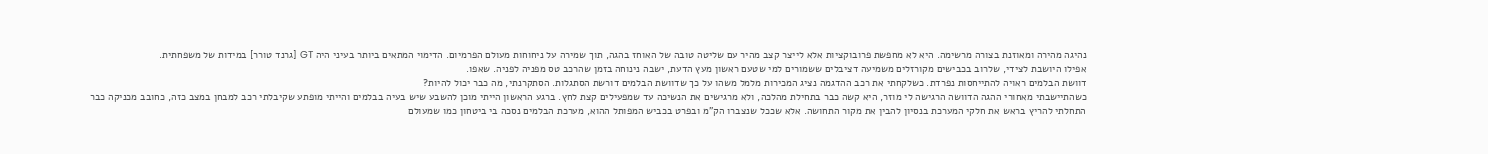נהיגה מהירה ומאוזנת בצורה מרשימה. היא לא מחפשת פרובוקציות אלא לייצר קצב מהיר עם שליטה טובה של האוחז בהגה, תוך שמירה על ניחוחות מעולם הפרמיום. הדימוי המתאים ביותר בעיני היה GT [גרנד טורר] במידות של משפחתית.
אפילו היושבת לצידי, שלרוב בכבישים מקורזלים משמיעה דציבלים ששמורים למי שטעם ראשון מעץ הדעת, ישבה נינוחה בזמן שהרכב טס מפניה לפניה. שאפו.
דוושת הבלמים ראויה להתייחסות נפרדת. כשלקחתי את רכב ההדגמה נציג המכירות מלמל משהו על כך שדוושת הבלמים דורשת הסתגלות. הסתקרנתי, מה כבר יכול להיות?
כשהתיישבתי מאחורי ההגה הדוושה הרגישה לי מוזר, היא קשה כבר בתחילת מהלכה, ולא מרגישים את הנשיכה עד שמפעילים קצת לחץ. ברגע הראשון הייתי מוכן להשבע שיש בעיה בבלמים והייתי מופתע שקיבלתי רכב למבחן במצב כזה, כחובב מכניקה כבר התחלתי להריץ בראש את חלקי המערכת בנסיון להבין את מקור התחושה. אלא שככל שנצברו הק"מ ובפרט בכביש המפותל ההוא, מערכת הבלמים נסכה בי ביטחון כמו שמעולם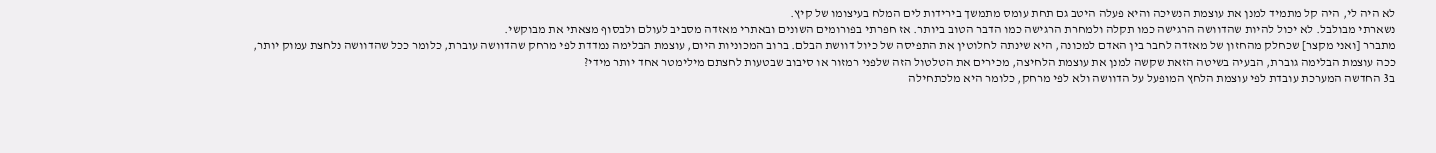לא היה לי, היה קל מתמיד למנן את עוצמת הנשיכה והיא פעלה היטב גם תחת עומס מתמשך בירידות לים המלח בעיצומו של קיץ.
נשארתי מבולבל. לא יכול להיות שהדוושה הרגישה כמו תקלה ולמחרת הרגישה כמו הדבר הטוב ביותר. אז חפרתי בפורומים השונים ובאתרי מאזדה מסביב לעולם ולבסוף מצאתי את מבוקשי.
מתברר [ואני מקצר] שכחלק מהחזון של מאזדה לחבר בין האדם למכונה, היא שינתה לחלוטין את התפיסה של כיול דוושת הבלם. ברוב המכוניות היום, עוצמת הבלימה נמדדת לפי מרחק שהדוושה עוברת, כלומר ככל שהדוושה נלחצת עמוק יותר, ככה עוצמת הבלימה גוברת, הבעיה בשיטה הזאת שקשה למנן את עוצמת הלחיצה, מכירים את הטלטול הזה שלפני רמזור או סיבוב שבטעות לחצתם מילימטר אחד יותר מידי?
ב3 החדשה המערכת עובדת לפי עוצמת הלחץ המופעל על הדוושה ולא לפי מרחק, כלומר היא מלכתחילה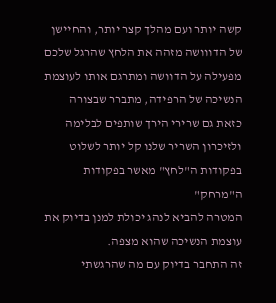קשה יותר ועם מהלך קצר יותר, והחיישן של הדווושה מזהה את הלחץ שהרגל שלכם מפעילה על הדוושה ומתרגם אותו לעוצמת הנשיכה של הרפידה, מתברר שבצורה כזאת גם שרירי הירך שותפים לבלימה ולזיכרון השריר שלנו קל יותר לשלוט בפקודות ה"לחץ" מאשר בפקודות ה"מרחק"
המטרה להביא לנהג יכולת למנן בדיוק את עוצמת הנשיכה שהוא מצפה.
זה התחבר בדיוק עם מה שהרגשתי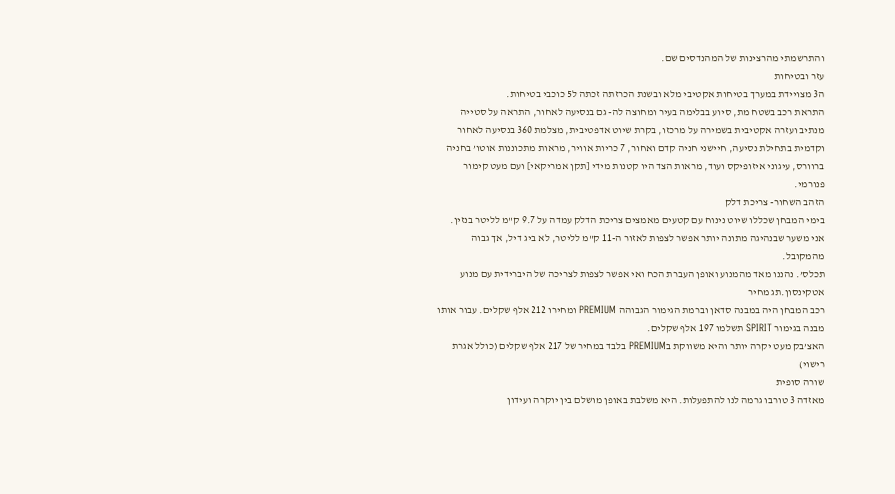והתרשמתי מהרצינות של המהנדסים שם.
עזר ובטיחות
ה3 מצויידת במערך בטיחות אקטיבי מלא ובשנת הכרזתה זכתה ל5 כוכבי בטיחות.
התראת רכב בשטח מת, סיוע בבלימה בעיר ומחוצה לה- גם בנסיעה לאחור, התראה על סטייה מנתיב ועזרה אקטיבית בשמירה על מרכזו, בקרת שיוט אדפטיבית, מצלמת 360 בנסיעה לאחור וקדמית בתחילת נסיעה, חיישני חניה קדם ואחור, 7 כריות אוויר, מראות מתכוננות אוטו’ בחניה ברוורס, עיגוני איזופיקס ועוד, מראות הצד היו קטנות מידי [תקן אמריקאי] ועם מעט קימור פנורמי.
הזהב השחור- צריכת דלק
בימי המבחן שכללו שיוט נינוח עם קטעים מאמצים צריכת הדלק עמדה על 9.7 ק"מ לליטר בנזין. אני משער שבנהיגה מתונה יותר אפשר לצפות לאזור ה-11 ק"מ לליטר, לא ביג דיל, אך גבוה מהמקובל.
תכלס’. נהננו מאד מהמנוע ואופן העברת הכח ואי אפשר לצפות לצריכה של היברידית עם מנוע אטקינסון.תג מחיר
רכב המבחן היה במבנה סדאן וברמת הגימור הגבוהה PREMIUM ומחירו 212 אלף שקלים. עבור אותו מבנה בגימור SPIRIT תשלמו 197 אלף שקלים.
האצ’בק מעט יקרה יותר והיא משווקת בPREMIUM בלבד במחיר של 217 אלף שקלים (כולל אגרת רישוי)
שורה סופית
מאזדה 3 טורבו גרמה לנו להתפעלות. היא משלבת באופן מושלם בין יוקרה ועידון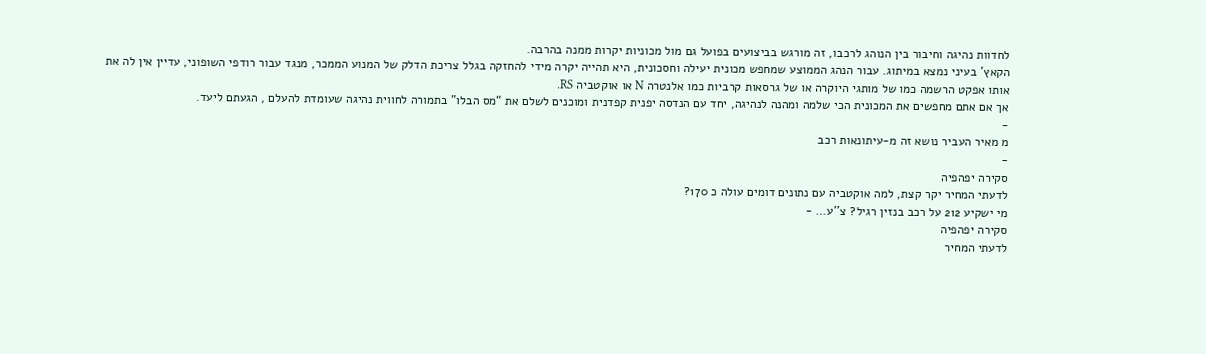לחדוות נהיגה וחיבור בין הנוהג לרכבו, זה מורגש בביצועים בפועל גם מול מכוניות יקרות ממנה בהרבה.
הקאץ’ בעיני נמצא במיתוג. עבור הנהג הממוצע שמחפש מכונית יעילה וחסכונית, היא תהייה יקרה מידי להחזקה בגלל צריכת הדלק של המנוע הממכר, מנגד עבור רודפי השופוני, עדיין אין לה את אותו אפקט הרשמה כמו של מותגי היוקרה או של גרסאות קרביות כמו אלנטרה N או אוקטביה RS.
אך אם אתם מחפשים את המכונית הכי שלמה ומהנה לנהיגה, יחד עם הנדסה יפנית קפדנית ומוכנים לשלם את “מס הבלו” בתמורה לחווית נהיגה שעומדת להעלם , הגעתם ליעד.
-
מ מאיר העביר נושא זה מ-עיתונאות רכב
-
סקירה יפהפיה
לדעתי המחיר יקר קצת, למה אוקטביה עם נתונים דומים עולה כ 170?
מי ישקיע 212 על רכב בנזין רגיל? צ’'ע… -
סקירה יפהפיה
לדעתי המחיר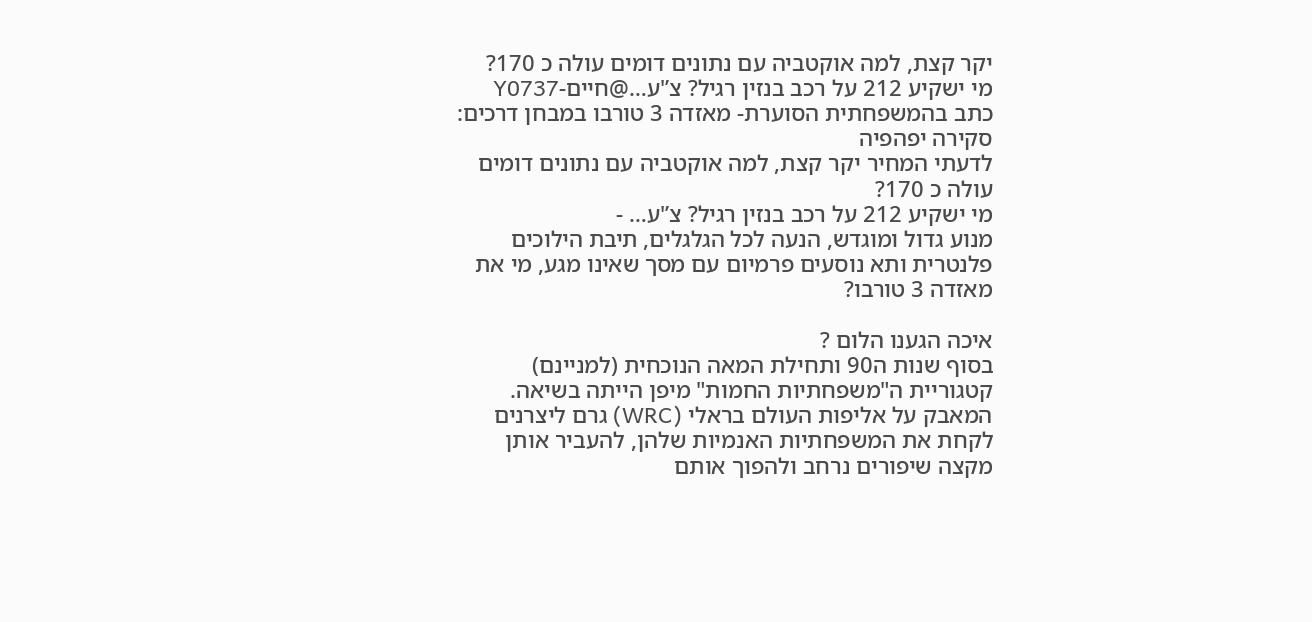יקר קצת, למה אוקטביה עם נתונים דומים עולה כ 170?
מי ישקיע 212 על רכב בנזין רגיל? צ’'ע…@חיים-Y0737 כתב בהמשפחתית הסוערת- מאזדה 3 טורבו במבחן דרכים:
סקירה יפהפיה
לדעתי המחיר יקר קצת, למה אוקטביה עם נתונים דומים עולה כ 170?
מי ישקיע 212 על רכב בנזין רגיל? צ’'ע… -
מנוע גדול ומוגדש, הנעה לכל הגלגלים, תיבת הילוכים פלנטרית ותא נוסעים פרמיום עם מסך שאינו מגע, מי את מאזדה 3 טורבו?

איכה הגענו הלום ?
בסוף שנות ה90 ותחילת המאה הנוכחית (למניינם) קטגוריית ה"משפחתיות החמות" מיפן הייתה בשיאה. המאבק על אליפות העולם בראלי (WRC) גרם ליצרנים לקחת את המשפחתיות האנמיות שלהן, להעביר אותן מקצה שיפורים נרחב ולהפוך אותם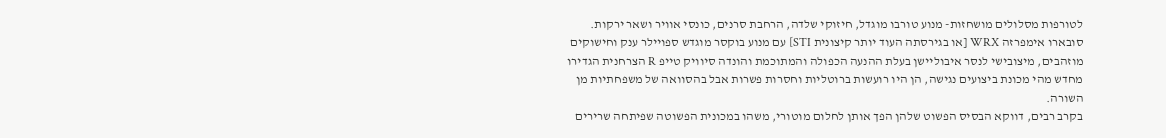לטורפות מסלולים מושחזות- מנוע טורבו מוגדל, חיזוקי שלדה, הרחבת סרנים, כונסי אוויר ושאר ירקות.
סובארו אימפרזה WRX [או בגירסתה העוד יותר קיצונית STI] עם מנוע בוקסר מוגדש ספויילר ענק וחישוקים מוזהבים, מיצובישי לנסר איבוליישן בעלת ההנעה הכפולה והמתוכמת והונדה סיוויק טייפ R הצרחנית הגדירו מחדש מהי מכונת ביצועים נגישה, הן היו רועשות ברוטליות וחסרות פשרות אבל בהסוואה של משפחתיות מן השורה.
בקרב רבים, דווקא הבסיס הפשוט שלהן הפך אותן לחלום מוטורי, משהו במכונית הפשוטה שפיתחה שרירים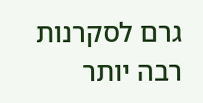גרם לסקרנות רבה יותר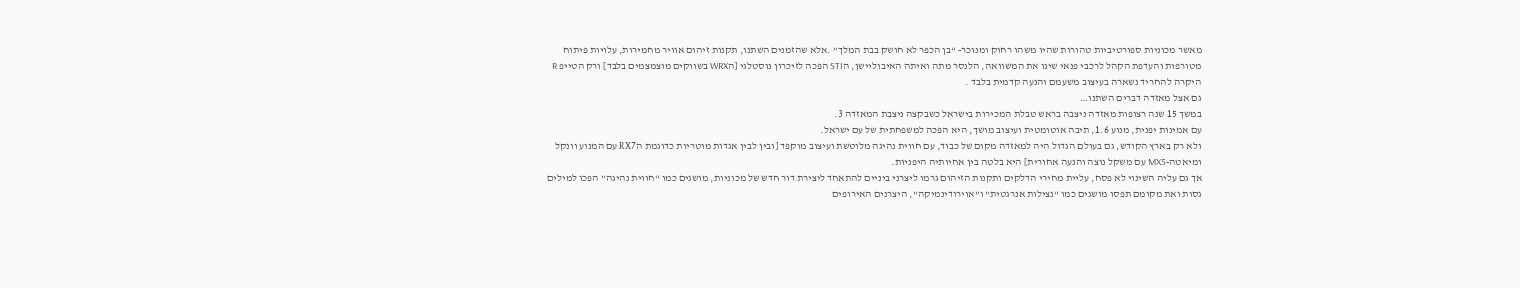מאשר מכוניות ספורטיביות טהורות שהיו משהו רחוק ומנוכר- “בן הכפר לא חושק בבת המלך” .אלא שהזמנים השתנו, תקנות זיהום אוויר מחמירות, עלויות פיתוח מטורפות והעדפת הקהל לרכבי פנאי שינו את המשוואה, הלנסר מתה ואיתה האיבוליישן, הSTI הפכה לזיכרון נוסטלגי [הWRX בשווקים מוצמצמים בלבד] ורק הטייפ R היקרה להחריד נשארה בעיצוב משעמם והנעה קדמית בלבד .
גם אצל מאזדה דברים השתנו…
במשך 15 שנה רצופות מאזדה ניצבה בראש טבלת המכירות בישראל כשבקצה ניצבת המאזדה 3.
עם אמינות יפנית, מנוע 1.6, תיבה אוטומטית ועיצוב מושך, היא הפכה למשפחתית של עם ישראל.
ולא רק בארץ הקודש, גם בעולם הגדול היה למאזדה מקום של כבוד, עם חווית נהיגה מלוטשת ועיצוב מוקפד [ובין לבין אגדות מוטריות כדוגמת הRX7 עם המנוע וונקל ומיאטה-MX5 עם משקל נוצה והנעה אחורית] היא בלטה בין אחיותיה היפניות.
אך גם עליה השינוי לא פסח, עליית מחירי הדלקים ותקנות הזיהום גרמו ליצרני ביניים להתאחד ליצירת דור חדש של מכוניות, מושגים כמו “חווית נהיגה” הפכו למילים גסות ואת מקומם תפסו מושגים כמו “נצילות אנרגטית” ו"אוירודינמיקה", היצרנים האירופים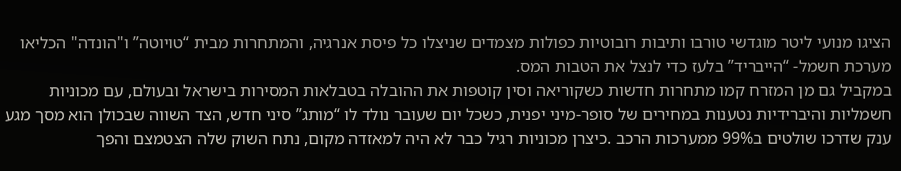הציגו מנועי ליטר מוגדשי טורבו ותיבות רובוטיות כפולות מצמדים שניצלו כל פיסת אנרגיה, והמתחרות מבית “טויוטה” ו"הונדה" הכליאו מערכת חשמל- “הייבריד” בלעז כדי לנצל את הטבות המס.
במקביל גם מן המזרח קמו מתחרות חדשות כשקוריאה וסין קוטפות את ההובלה בטבלאות המסירות בישראל ובעולם, עם מכוניות חשמליות והיברידיות נטענות במחירים של סופר-מיני יפנית, כשכל יום שעובר נולד לו “מותג” סיני חדש, הצד השווה שבכולן הוא מסך מגע ענק שדרכו שולטים ב99% ממערכות הרכב .כיצרן מכוניות רגיל כבר לא היה למאזדה מקום, נתח השוק שלה הצטמצם והפך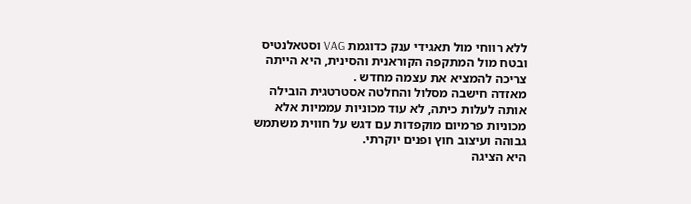ללא רווחי מול תאגידי ענק כדוגמת VAG וסטאלנטיס ובטח מול המתקפה הקוראנית והסינית, היא הייתה צריכה להמציא את עצמה מחדש .
מאזדה חישבה מסלול והחלטה אסטרטגית הובילה אותה לעלות כיתה, לא עוד מכוניות עממיות אלא מכוניות פרמיום מוקפדות עם דגש על חווית משתמש גבוהה ועיצוב חוץ ופנים יוקרתי.
היא הציגה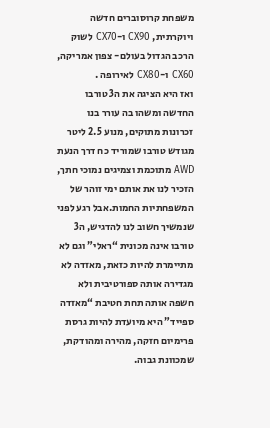משפחת קרוסוברים חדשה ויוקרתית, CX90 ו-CX70 לשוק הרכב הגדול בעולם- צפון אמריקה, CX60 ו-CX80 לאירופה .
ואז היא הציגה את ה3 טורבו החדשה ומשהו בה עורר בנו זכרונות מתוקים, מנוע 2.5 ליטר מגודש טורבו שמוריד כח דרך הנעת AWD מתוכמת וצמיגים נמוכי חתך, הזכיר לנו את אותם ימי זוהר של המשפחתיות החמות.אבל רגע לפני שנמשיך חשוב לנו להדגיש, ה3 טורבו אינה מכונית “ראלי” וגם לא מתיימרת להיות כזאת, מאזדה לא מגדירה אותה ספורטיבית ולא חשפה אותה תחת חטיבת “מאזדה ספייד” היא מיועדת להיות גרסת פרימיום חזקה, מהירה ומהודקת, שמכוונת גבוה.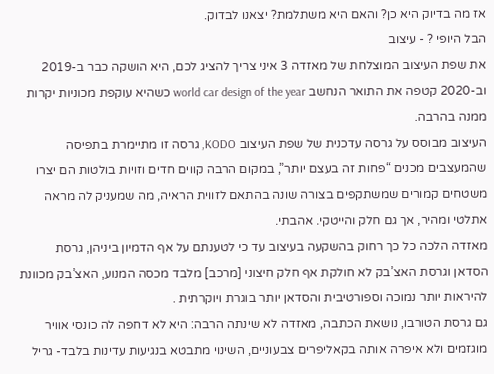אז מה בדיוק היא כן? והאם היא משתלמת? יצאנו לבדוק.
הבל היופי ? - עיצוב
את שפת העיצוב המוצלחת של מאזדה 3 איני צריך להציג לכם, היא הושקה כבר ב-2019 וב-2020 קטפה את התואר הנחשב world car design of the year כשהיא עוקפת מכוניות יקרות ממנה בהרבה.
העיצוב מבוסס על גרסה עדכנית של שפת העיצוב KODO, גרסה זו מתיימרת בתפיסה שהמעצבים מכנים “פחות זה בעצם יותר”, במקום הרבה קווים חדים וזויות בולטות הם יצרו משטחים קמורים שמשתקפים בצורה שונה בהתאם לזווית הראיה, מה שמעניק לה מראה אתלטי ומהיר, אך גם חלק והייטקי. אהבתי.
מאזדה הלכה כל כך רחוק בהשקעה בעיצוב עד כי לטענתם על אף הדמיון ביניהן, גרסת הסדאן וגרסת האצ’בק לא חולקת אף חלק חיצוני [מרכב] מלבד מכסה המנוע, האצ’בק מכוונת להיראות יותר נמוכה וספורטיבית והסדאן יותר בוגרת ויוקרתית .
גם גרסת הטורבו, נושאת הכתבה, מאזדה לא שינתה הרבה: היא לא דחפה לה כונסי אוויר מוגזמים ולא איפרה אותה בקאליפרים צבעוניים, השינוי מתבטא בנגיעות עדינות בלבד- גריל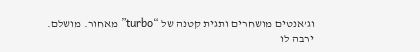וג’אנטים מושחרים ותגית קטנה של “turbo” מאחור. מושלם.
ירבה לו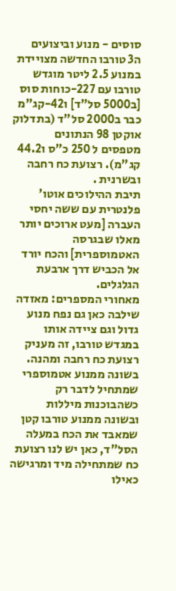סוסים - מנוע וביצועים
ה3 טורבו החדשה מצויידת במנוע 2.5 ליטר מוגדש טורבו עם 227-כוחות סוס [ב5000 סל"ד] ו42-קג"מ כבר ב2000 סל"ד (בתדלוק אוקטן 98 הנתונים מטפסים ל 250 כ"ס ו44.2 קג"מ). רצועת כח רחבה ובשרנית .
תיבת ההילוכים אוטו’ פלנטרית עם ששה יחסי העברה [מעט ארוכים יותר מאלו שבגרסה האטמוספרית] והכח יורד אל הכביש דרך ארבעת הגלגלים.
מאחורי המספרים: מאזדה שילבה כאן גם נפח מנוע גדול וגם ציידה אותו במגדש טורבו, זה מעניק רצועת כח רחבה ומהנה. בשונה ממנוע אטמוספרי שמתחיל לדבר רק כשהבוכנות מיללות ובשונה ממנוע טורבו קטן שמאבד את הכח במעלה הסל"ד, כאן יש לנו רצועת כח שמתחילה מיד ומרגישה כאילו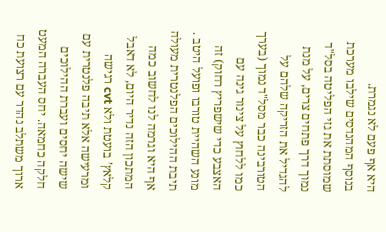היא אף פעם לא נגמרת.
בנוסף המהנדסים שילבו מערכת שמוסתת את גזי הפליטה בסל"ד נמוך דרך פתחים צרים, על מנת להגדיל את הזריקה שלהם על הטורבינה כבר מסל"ד נמוך (בערך כמו ללחוץ על צינור גינה עם האצבע כדי שישפריץ רחוק) זה מונע השהיית טורבו ופועל היטב .
תיבת ההילוכים הפלנטרית מעולה אף היא וגרמה לנו לחשוב כמה המתכון הזה נדיר היום, לא דאבל קלאץ’ בועטת ולא cvt רגישה ומרעישה אלא תיבה פלנטרית עם שישה יחסים ועברת ההילוכים חלקה כחמאה. יחס העברה המעט ארוך משתלב נהדר עם רצועת כח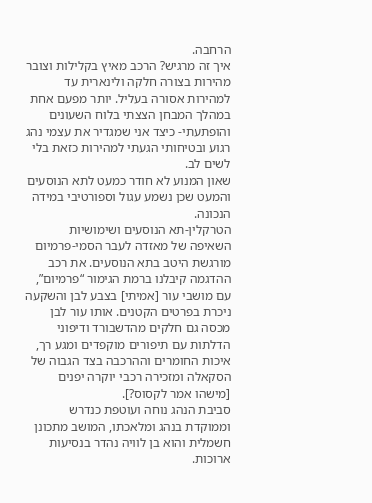הרחבה.
איך זה מרגיש? הרכב מאיץ בקלילות וצובר מהירות בצורה חלקה ולינארית עד למהירות אסורה בעליל. יותר מפעם אחת במהלך המבחן הצצתי בלוח השעונים והופתעתי- כיצד אני שמגדיר את עצמי נהג רגוע ובטיחותי הגעתי למהירות כזאת בלי לשים לב.
שאון המנוע לא חודר כמעט לתא הנוסעים והמעט שכן נשמע עגול וספורטיבי במידה הנכונה.
הטרקלין-תא הנוסעים ושימושיות
השאיפה של מאזדה לעבר הסמי-פרמיום מורגשת היטב בתא הנוסעים. את רכב ההדגמה קיבלנו ברמת הגימור “פרמיום”, עם מושבי עור [אמיתי] בצבע לבן והשקעה ניכרת בפרטים הקטנים. אותו עור לבן מכסה גם חלקים מהדשבורד ודיפוני הדלתות עם תיפורים מוקפדים ומגע רך, איכות החומרים וההרכבה בצד הגבוה של הסקאלה ומזכירה רכבי יוקרה יפנים [מישהו אמר לקסוס?].
סביבת הנהג נוחה ועוטפת כנדרש וממוקדת בנהג ומלאכתו, המושב מתכונן חשמלית והוא בן לוויה נהדר בנסיעות ארוכות.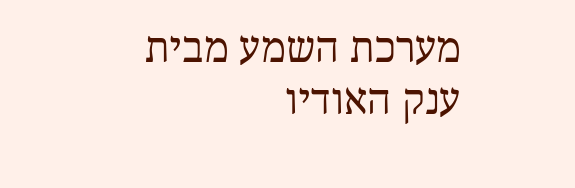מערכת השמע מבית ענק האודיו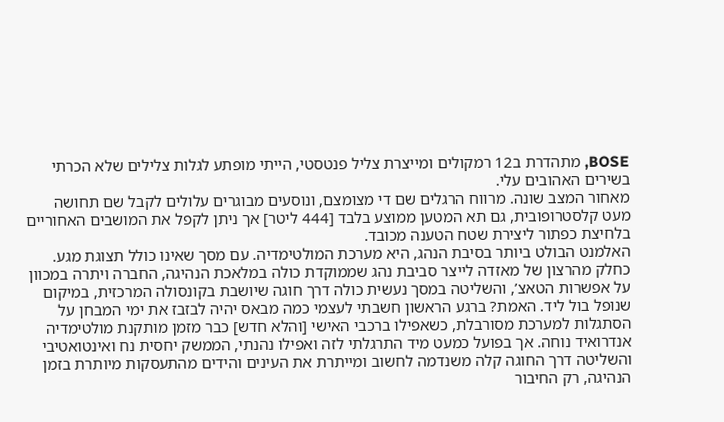BOSE, מתהדרת ב12 רמקולים ומייצרת צליל פנטסטי, הייתי מופתע לגלות צלילים שלא הכרתי בשירים האהובים עלי.
מאחור המצב שונה. מרווח הרגלים שם די מצומצם, ונוסעים מבוגרים עלולים לקבל שם תחושה מעט קלסטרופובית, גם תא המטען ממוצע בלבד [444 ליטר] אך ניתן לקפל את המושבים האחוריים בלחיצת כפתור ליצירת שטח הטענה מכובד.
האלמנט הבולט ביותר בסיבת הנהג, היא מערכת המולטימדיה. עם מסך שאינו כולל תצוגת מגע.
כחלק מהרצון של מאזדה לייצר סביבת נהג שממוקדת כולה במלאכת הנהיגה, החברה ויתרה במכוון על אפשרות הטאצ’, והשליטה במסך נעשית כולה דרך חוגה שיושבת בקונסולה המרכזית, במיקום שנופל בול ליד. האמת? ברגע הראשון חשבתי לעצמי כמה מבאס יהיה לבזבז את ימי המבחן על הסתגלות למערכת מסורבלת, כשאפילו ברכבי האישי [והלא חדש] כבר מזמן מותקנת מולטימדיה אנדרואיד נוחה. אך בפועל כמעט מיד התרגלתי לזה ואפילו נהנתי, הממשק יחסית נח ואינטואטיבי והשליטה דרך החוגה קלה משנדמה לחשוב ומייתרת את העינים והידים מהתעסקות מיותרת בזמן הנהיגה, רק החיבור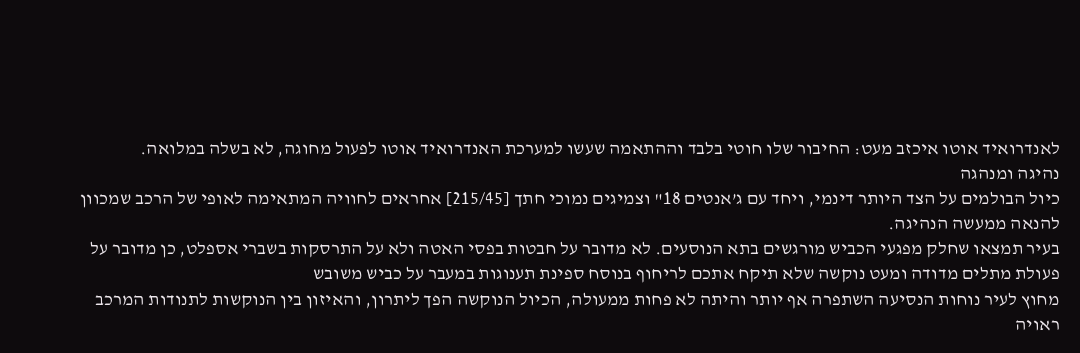לאנדרואיד אוטו איכזב מעט: החיבור שלו חוטי בלבד וההתאמה שעשו למערכת האנדרואיד אוטו לפעול מחוגה, לא בשלה במלואה.
נהיגה ומנהגה
כיול הבולמים על הצד היותר דינמי, ויחד עם ג’אנטים 18" וצמיגים נמוכי חתך [215/45] אחראים לחוויה המתאימה לאופי של הרכב שמכוון להנאה ממעשה הנהיגה.
בעיר תמצאו שחלק מפגעי הכביש מורגשים בתא הנוסעים. לא מדובר על חבטות בפסי האטה ולא על התרסקות בשברי אספלט, כן מדובר על פעולת מתלים מדודה ומעט נוקשה שלא תיקח אתכם לריחוף בנוסח ספינת תענוגות במעבר על כביש משובש
מחוץ לעיר נוחות הנסיעה השתפרה אף יותר והיתה לא פחות ממעולה, הכיול הנוקשה הפך ליתרון, והאיזון בין הנוקשות לתנודות המרכב ראויה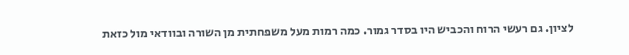לציון. גם רעשי הרוח והכביש היו בסדר גמור. כמה רמות מעל משפחתית מן השורה ובוודאי מול כזאת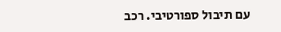עם תיבול ספורטיבי. רכב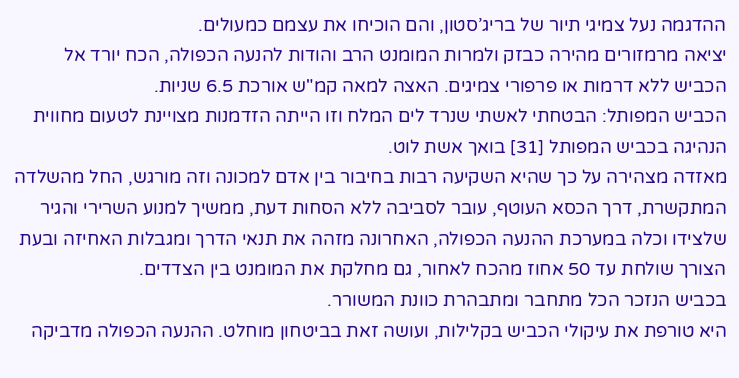ההדגמה נעל צמיגי תיור של בריג’סטון, והם הוכיחו את עצמם כמעולים.
יציאה מרמזורים מהירה כבזק ולמרות המומנט הרב והודות להנעה הכפולה, הכח יורד אל הכביש ללא דרמות או פרפורי צמיגים. האצה למאה קמ"ש אורכת 6.5 שניות.
הכביש המפותל: הבטחתי לאשתי שנרד לים המלח וזו הייתה הזדמנות מצויינת לטעום מחווית הנהיגה בכביש המפותל [31] בואך אשת לוט.
מאזדה מצהירה על כך שהיא השקיעה רבות בחיבור בין אדם למכונה וזה מורגש, החל מהשלדה המתקשרת, דרך הכסא העוטף, עובר לסביבה ללא הסחות דעת, ממשיך למנוע השרירי והגיר שלצידו וכלה במערכת ההנעה הכפולה, האחרונה מזהה את תנאי הדרך ומגבלות האחיזה ובעת הצורך שולחת עד 50 אחוז מהכח לאחור, גם מחלקת את המומנט בין הצדדים.
בכביש הנזכר הכל מתחבר ומתבהרת כוונת המשורר.
היא טורפת את עיקולי הכביש בקלילות, ועושה זאת בביטחון מוחלט. ההנעה הכפולה מדביקה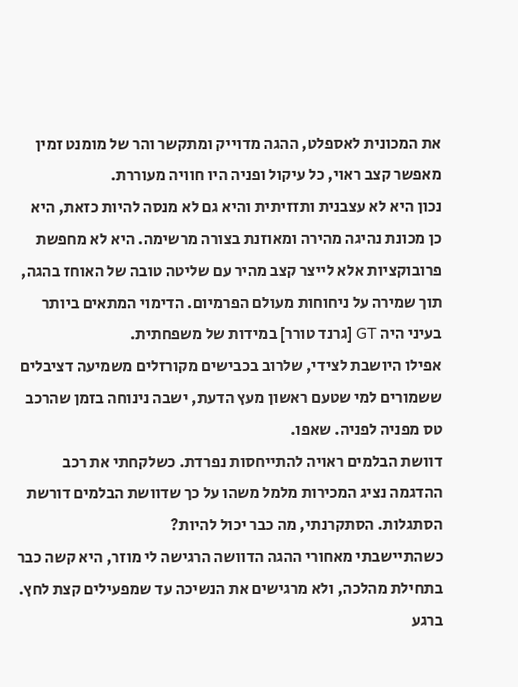את המכונית לאספלט, ההגה מדוייק ומתקשר והר של מומנט זמין מאפשר קצב ראוי, כל עיקול ופניה היו חוויה מעוררת.
נכון היא לא עצבנית ותזזיתית והיא גם לא מנסה להיות כזאת, היא כן מכונת נהיגה מהירה ומאוזנת בצורה מרשימה. היא לא מחפשת פרובוקציות אלא לייצר קצב מהיר עם שליטה טובה של האוחז בהגה, תוך שמירה על ניחוחות מעולם הפרמיום. הדימוי המתאים ביותר בעיני היה GT [גרנד טורר] במידות של משפחתית.
אפילו היושבת לצידי, שלרוב בכבישים מקורזלים משמיעה דציבלים ששמורים למי שטעם ראשון מעץ הדעת, ישבה נינוחה בזמן שהרכב טס מפניה לפניה. שאפו.
דוושת הבלמים ראויה להתייחסות נפרדת. כשלקחתי את רכב ההדגמה נציג המכירות מלמל משהו על כך שדוושת הבלמים דורשת הסתגלות. הסתקרנתי, מה כבר יכול להיות?
כשהתיישבתי מאחורי ההגה הדוושה הרגישה לי מוזר, היא קשה כבר בתחילת מהלכה, ולא מרגישים את הנשיכה עד שמפעילים קצת לחץ. ברגע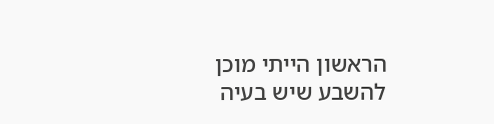הראשון הייתי מוכן להשבע שיש בעיה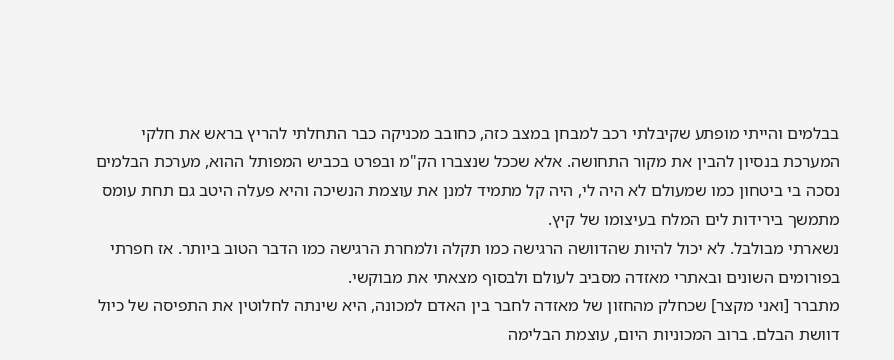בבלמים והייתי מופתע שקיבלתי רכב למבחן במצב כזה, כחובב מכניקה כבר התחלתי להריץ בראש את חלקי המערכת בנסיון להבין את מקור התחושה. אלא שככל שנצברו הק"מ ובפרט בכביש המפותל ההוא, מערכת הבלמים נסכה בי ביטחון כמו שמעולם לא היה לי, היה קל מתמיד למנן את עוצמת הנשיכה והיא פעלה היטב גם תחת עומס מתמשך בירידות לים המלח בעיצומו של קיץ.
נשארתי מבולבל. לא יכול להיות שהדוושה הרגישה כמו תקלה ולמחרת הרגישה כמו הדבר הטוב ביותר. אז חפרתי בפורומים השונים ובאתרי מאזדה מסביב לעולם ולבסוף מצאתי את מבוקשי.
מתברר [ואני מקצר] שכחלק מהחזון של מאזדה לחבר בין האדם למכונה, היא שינתה לחלוטין את התפיסה של כיול דוושת הבלם. ברוב המכוניות היום, עוצמת הבלימה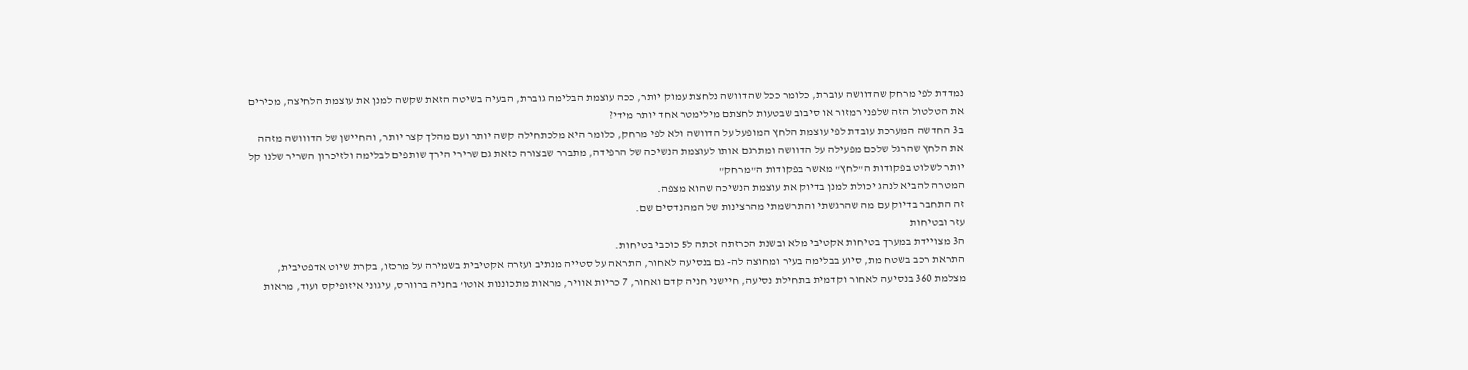נמדדת לפי מרחק שהדוושה עוברת, כלומר ככל שהדוושה נלחצת עמוק יותר, ככה עוצמת הבלימה גוברת, הבעיה בשיטה הזאת שקשה למנן את עוצמת הלחיצה, מכירים את הטלטול הזה שלפני רמזור או סיבוב שבטעות לחצתם מילימטר אחד יותר מידי?
ב3 החדשה המערכת עובדת לפי עוצמת הלחץ המופעל על הדוושה ולא לפי מרחק, כלומר היא מלכתחילה קשה יותר ועם מהלך קצר יותר, והחיישן של הדווושה מזהה את הלחץ שהרגל שלכם מפעילה על הדוושה ומתרגם אותו לעוצמת הנשיכה של הרפידה, מתברר שבצורה כזאת גם שרירי הירך שותפים לבלימה ולזיכרון השריר שלנו קל יותר לשלוט בפקודות ה"לחץ" מאשר בפקודות ה"מרחק"
המטרה להביא לנהג יכולת למנן בדיוק את עוצמת הנשיכה שהוא מצפה.
זה התחבר בדיוק עם מה שהרגשתי והתרשמתי מהרצינות של המהנדסים שם.
עזר ובטיחות
ה3 מצויידת במערך בטיחות אקטיבי מלא ובשנת הכרזתה זכתה ל5 כוכבי בטיחות.
התראת רכב בשטח מת, סיוע בבלימה בעיר ומחוצה לה- גם בנסיעה לאחור, התראה על סטייה מנתיב ועזרה אקטיבית בשמירה על מרכזו, בקרת שיוט אדפטיבית, מצלמת 360 בנסיעה לאחור וקדמית בתחילת נסיעה, חיישני חניה קדם ואחור, 7 כריות אוויר, מראות מתכוננות אוטו’ בחניה ברוורס, עיגוני איזופיקס ועוד, מראות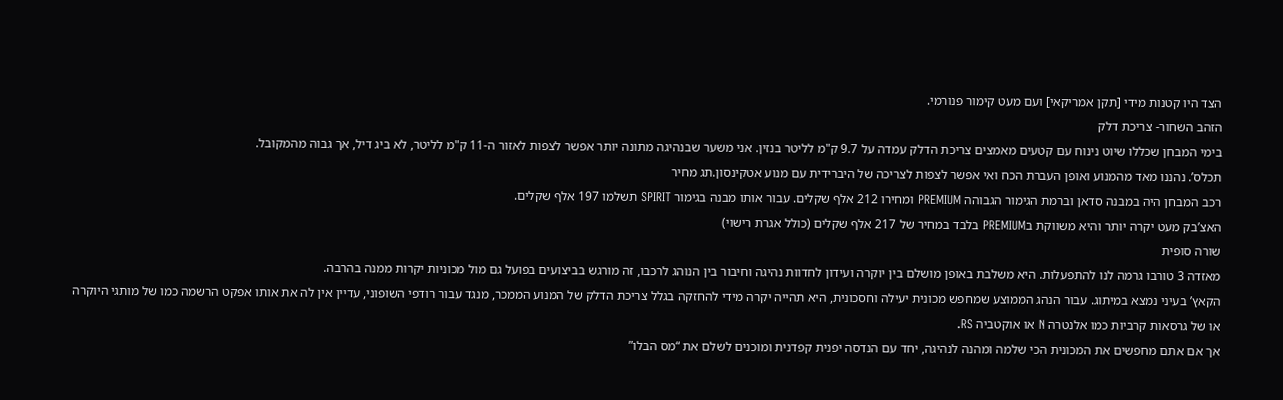הצד היו קטנות מידי [תקן אמריקאי] ועם מעט קימור פנורמי.
הזהב השחור- צריכת דלק
בימי המבחן שכללו שיוט נינוח עם קטעים מאמצים צריכת הדלק עמדה על 9.7 ק"מ לליטר בנזין. אני משער שבנהיגה מתונה יותר אפשר לצפות לאזור ה-11 ק"מ לליטר, לא ביג דיל, אך גבוה מהמקובל.
תכלס’. נהננו מאד מהמנוע ואופן העברת הכח ואי אפשר לצפות לצריכה של היברידית עם מנוע אטקינסון.תג מחיר
רכב המבחן היה במבנה סדאן וברמת הגימור הגבוהה PREMIUM ומחירו 212 אלף שקלים. עבור אותו מבנה בגימור SPIRIT תשלמו 197 אלף שקלים.
האצ’בק מעט יקרה יותר והיא משווקת בPREMIUM בלבד במחיר של 217 אלף שקלים (כולל אגרת רישוי)
שורה סופית
מאזדה 3 טורבו גרמה לנו להתפעלות. היא משלבת באופן מושלם בין יוקרה ועידון לחדוות נהיגה וחיבור בין הנוהג לרכבו, זה מורגש בביצועים בפועל גם מול מכוניות יקרות ממנה בהרבה.
הקאץ’ בעיני נמצא במיתוג. עבור הנהג הממוצע שמחפש מכונית יעילה וחסכונית, היא תהייה יקרה מידי להחזקה בגלל צריכת הדלק של המנוע הממכר, מנגד עבור רודפי השופוני, עדיין אין לה את אותו אפקט הרשמה כמו של מותגי היוקרה או של גרסאות קרביות כמו אלנטרה N או אוקטביה RS.
אך אם אתם מחפשים את המכונית הכי שלמה ומהנה לנהיגה, יחד עם הנדסה יפנית קפדנית ומוכנים לשלם את “מס הבלו”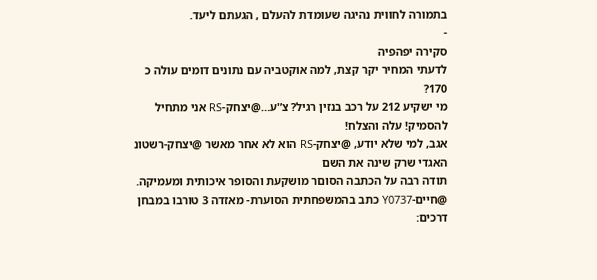בתמורה לחווית נהיגה שעומדת להעלם , הגעתם ליעד.
-
סקירה יפהפיה
לדעתי המחיר יקר קצת, למה אוקטביה עם נתונים דומים עולה כ 170?
מי ישקיע 212 על רכב בנזין רגיל? צ’'ע…@יצחק-RS אני מתחיל להסמיק! עלה והצלח!
אגב, למי שלא יודע, @יצחק-RS הוא לא אחר מאשר @יצחק-רשטונ האגדי שרק שינה את השם
תודה רבה על הכתבה הסוםר מושקעת והסופר איכותית ומעמיקה.
@חיים-Y0737 כתב בהמשפחתית הסוערת- מאזדה 3 טורבו במבחן דרכים: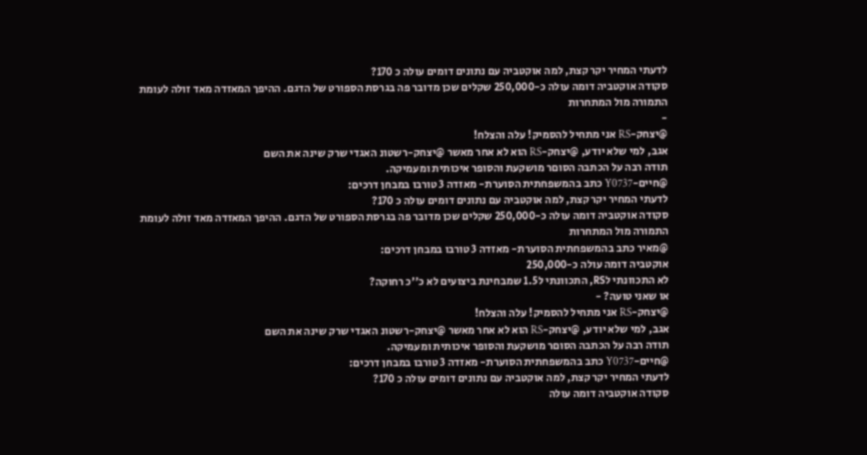לדעתי המחיר יקר קצת, למה אוקטביה עם נתונים דומים עולה כ 170?
סקודה אוקטביה דומה עולה כ-250,000 שקלים שכן מדובר פה בגרסת הספורט של הדגם. ההיפך המאזדה מאד זולה לעומת התמורה מול המתחרות
-
@יצחק-RS אני מתחיל להסמיק! עלה והצלח!
אגב, למי שלא יודע, @יצחק-RS הוא לא אחר מאשר @יצחק-רשטונ האגדי שרק שינה את השם
תודה רבה על הכתבה הסוםר מושקעת והסופר איכותית ומעמיקה.
@חיים-Y0737 כתב בהמשפחתית הסוערת- מאזדה 3 טורבו במבחן דרכים:
לדעתי המחיר יקר קצת, למה אוקטביה עם נתונים דומים עולה כ 170?
סקודה אוקטביה דומה עולה כ-250,000 שקלים שכן מדובר פה בגרסת הספורט של הדגם. ההיפך המאזדה מאד זולה לעומת התמורה מול המתחרות
@מאיר כתב בהמשפחתית הסוערת- מאזדה 3 טורבו במבחן דרכים:
אוקטביה דומה עולה כ-250,000
לא התכוונתי לRS, התכוונתי ל1.5 שמבחינת ביצועים לא כ’'כ רחוקה?
או שאני טועה? -
@יצחק-RS אני מתחיל להסמיק! עלה והצלח!
אגב, למי שלא יודע, @יצחק-RS הוא לא אחר מאשר @יצחק-רשטונ האגדי שרק שינה את השם
תודה רבה על הכתבה הסוםר מושקעת והסופר איכותית ומעמיקה.
@חיים-Y0737 כתב בהמשפחתית הסוערת- מאזדה 3 טורבו במבחן דרכים:
לדעתי המחיר יקר קצת, למה אוקטביה עם נתונים דומים עולה כ 170?
סקודה אוקטביה דומה עולה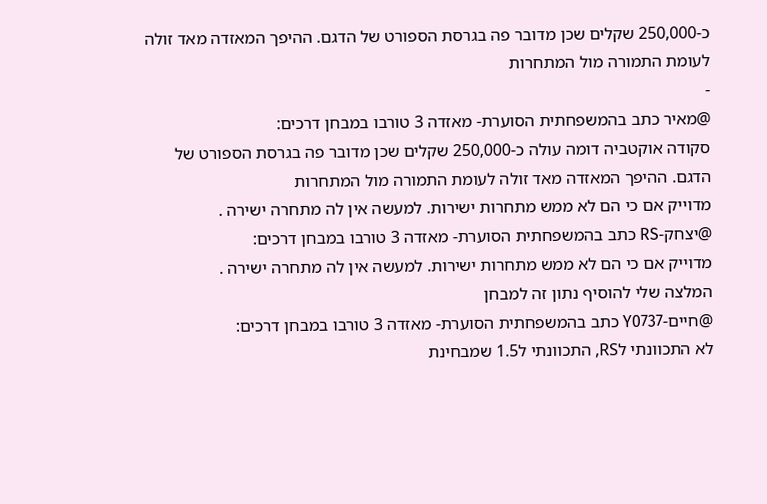כ-250,000 שקלים שכן מדובר פה בגרסת הספורט של הדגם. ההיפך המאזדה מאד זולה לעומת התמורה מול המתחרות
-
@מאיר כתב בהמשפחתית הסוערת- מאזדה 3 טורבו במבחן דרכים:
סקודה אוקטביה דומה עולה כ-250,000 שקלים שכן מדובר פה בגרסת הספורט של הדגם. ההיפך המאזדה מאד זולה לעומת התמורה מול המתחרות
מדוייק אם כי הם לא ממש מתחרות ישירות. למעשה אין לה מתחרה ישירה .
@יצחק-RS כתב בהמשפחתית הסוערת- מאזדה 3 טורבו במבחן דרכים:
מדוייק אם כי הם לא ממש מתחרות ישירות. למעשה אין לה מתחרה ישירה .
המלצה שלי להוסיף נתון זה למבחן
@חיים-Y0737 כתב בהמשפחתית הסוערת- מאזדה 3 טורבו במבחן דרכים:
לא התכוונתי לRS, התכוונתי ל1.5 שמבחינת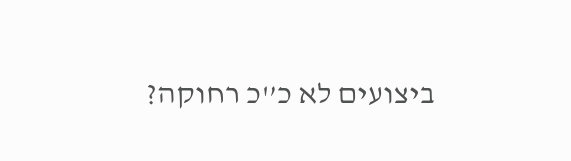ביצועים לא כ’'כ רחוקה?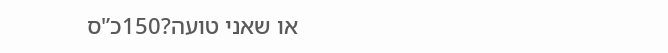או שאני טועה?150כ’'ס